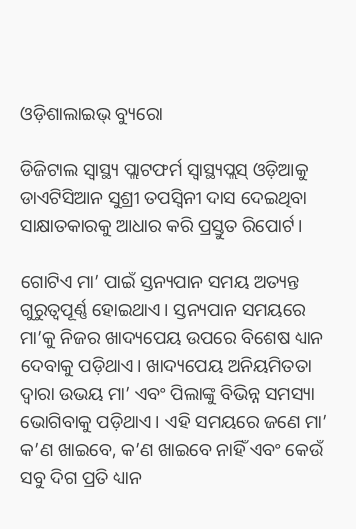ଓଡ଼ିଶାଲାଇଭ୍ ବ୍ୟୁରୋ

ଡିଜିଟାଲ ସ୍ଵାସ୍ଥ୍ୟ ପ୍ଲାଟଫର୍ମ ସ୍ଵାସ୍ଥ୍ୟପ୍ଲସ୍ ଓଡ଼ିଆକୁ ଡାଏଟିସିଆନ ସୁଶ୍ରୀ ତପସ୍ଵିନୀ ଦାସ ଦେଇଥିବା ସାକ୍ଷାତକାରକୁ ଆଧାର କରି ପ୍ରସ୍ତୁତ ରିପୋର୍ଟ।

ଗୋଟିଏ ମା’ ପାଇଁ ସ୍ତନ୍ୟପାନ ସମୟ ଅତ୍ୟନ୍ତ ଗୁରୁତ୍ଵପୂର୍ଣ୍ଣ ହୋଇଥାଏ। ସ୍ତନ୍ୟପାନ ସମୟରେ ମା’କୁ ନିଜର ଖାଦ୍ୟପେୟ ଉପରେ ବିଶେଷ ଧ୍ୟାନ ଦେବାକୁ ପଡ଼ିଥାଏ। ଖାଦ୍ୟପେୟ ଅନିୟମିତତା ଦ୍ଵାରା ଉଭୟ ମା’ ଏବଂ ପିଲାଙ୍କୁ ବିଭିନ୍ନ ସମସ୍ୟା ଭୋଗିବାକୁ ପଡ଼ିଥାଏ। ଏହି ସମୟରେ ଜଣେ ମା’ କ’ଣ ଖାଇବେ, କ’ଣ ଖାଇବେ ନାହିଁ ଏବଂ କେଉଁ ସବୁ ଦିଗ ପ୍ରତି ଧ୍ୟାନ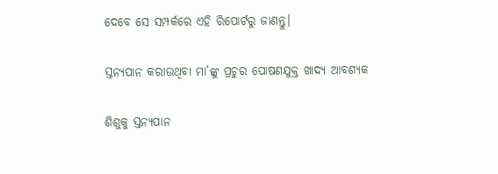ଦେବେ ସେ ସମ୍ପର୍କରେ ଏହି ରିପୋର୍ଟରୁ ଜାଣନ୍ତୁ।

ସ୍ତନ୍ୟପାନ କରାଉଥିବା ମା’ଙ୍କୁ ପ୍ରଚୁର ପୋଷଣଯୁକ୍ତ ଖାଦ୍ୟ ଆବଶ୍ୟକ

ଶିଶୁକୁ ସ୍ତନ୍ୟପାନ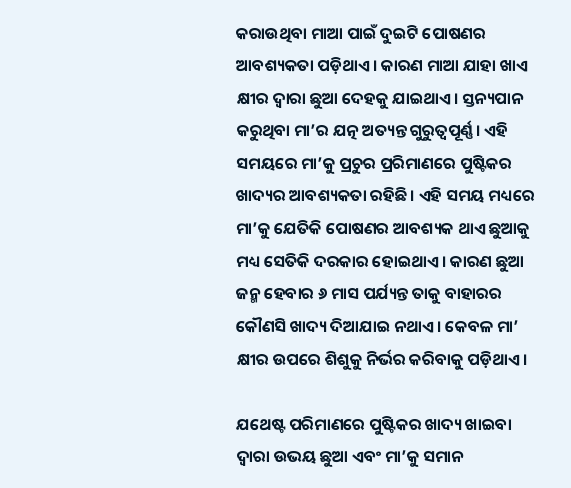କରାଉଥିବା ମାଆ ପାଇଁ ଦୁଇଟି ପୋଷଣର ଆବଶ୍ୟକତା ପଡ଼ିଥାଏ। କାରଣ ମାଆ ଯାହା ଖାଏ କ୍ଷୀର ଦ୍ଵାରା ଛୁଆ ଦେହକୁ ଯାଇଥାଏ। ସ୍ତନ୍ୟପାନ କରୁଥିବା ମା’ର ଯତ୍ନ ଅତ୍ୟନ୍ତ ଗୁରୁତ୍ଵପୂର୍ଣ୍ଣ। ଏହି ସମୟରେ ମା’କୁ ପ୍ରଚୁର ପ୍ରରିମାଣରେ ପୁଷ୍ଟିକର ଖାଦ୍ୟର ଆବଶ୍ୟକତା ରହିଛି। ଏହି ସମୟ ମଧ୍ୟରେ ମା’କୁ ଯେତିକି ପୋଷଣର ଆବଶ୍ୟକ ଥାଏ ଛୁଆକୁ ମଧ୍ୟ ସେତିକି ଦରକାର ହୋଇଥାଏ। କାରଣ ଛୁଆ ଜନ୍ମ ହେବାର ୬ ମାସ ପର୍ଯ୍ୟନ୍ତ ତାକୁ ବାହାରର କୌଣସି ଖାଦ୍ୟ ଦିଆଯାଇ ନଥାଏ। କେବଳ ମା’ କ୍ଷୀର ଉପରେ ଶିଶୁକୁ ନିର୍ଭର କରିବାକୁ ପଡ଼ିଥାଏ।

ଯଥେଷ୍ଟ ପରିମାଣରେ ପୁଷ୍ଟିକର ଖାଦ୍ୟ ଖାଇବା ଦ୍ଵାରା ଉଭୟ ଛୁଆ ଏବଂ ମା’କୁ ସମାନ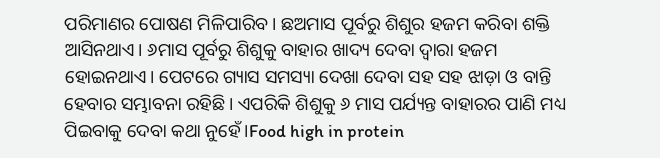ପରିମାଣର ପୋଷଣ ମିଳିପାରିବ। ଛଅମାସ ପୂର୍ବରୁ ଶିଶୁର ହଜମ କରିବା ଶକ୍ତି ଆସିନଥାଏ। ୬ମାସ ପୂର୍ବରୁ ଶିଶୁକୁ ବାହାର ଖାଦ୍ୟ ଦେବା ଦ୍ଵାରା ହଜମ ହୋଇନଥାଏ। ପେଟରେ ଗ୍ୟାସ ସମସ୍ୟା ଦେଖା ଦେବା ସହ ସହ ଝାଡ଼ା ଓ ବାନ୍ତି ହେବାର ସମ୍ଭାବନା ରହିଛି। ଏପରିକି ଶିଶୁକୁ ୬ ମାସ ପର୍ଯ୍ୟନ୍ତ ବାହାରର ପାଣି ମଧ୍ୟ ପିଇବାକୁ ଦେବା କଥା ନୁହେଁ।Food high in protein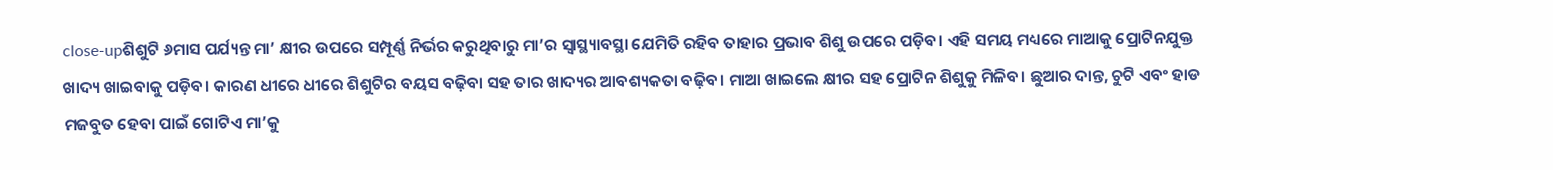close-upଶିଶୁଟି ୬ମାସ ପର୍ଯ୍ୟନ୍ତ ମା’ କ୍ଷୀର ଉପରେ ସମ୍ପୂର୍ଣ୍ଣ ନିର୍ଭର କରୁଥିବାରୁ ମା’ର ସ୍ଵାସ୍ଥ୍ୟାବସ୍ଥା ଯେମିତି ରହିବ ତାହାର ପ୍ରଭାବ ଶିଶୁ ଉପରେ ପଡ଼ିବ। ଏହି ସମୟ ମଧ୍ୟରେ ମାଆକୁ ପ୍ରୋଟିନଯୁକ୍ତ ଖାଦ୍ୟ ଖାଇବାକୁ ପଡ଼ିବ। କାରଣ ଧୀରେ ଧୀରେ ଶିଶୁଟିର ବୟସ ବଢ଼ିବା ସହ ତାର ଖାଦ୍ୟର ଆବଶ୍ୟକତା ବଢ଼ିବ। ମାଆ ଖାଇଲେ କ୍ଷୀର ସହ ପ୍ରୋଟିନ ଶିଶୁକୁ ମିଳିବ। ଛୁଆର ଦାନ୍ତ, ଚୁଟି ଏବଂ ହାଡ ମଜବୁତ ହେବା ପାଇଁ ଗୋଟିଏ ମା’କୁ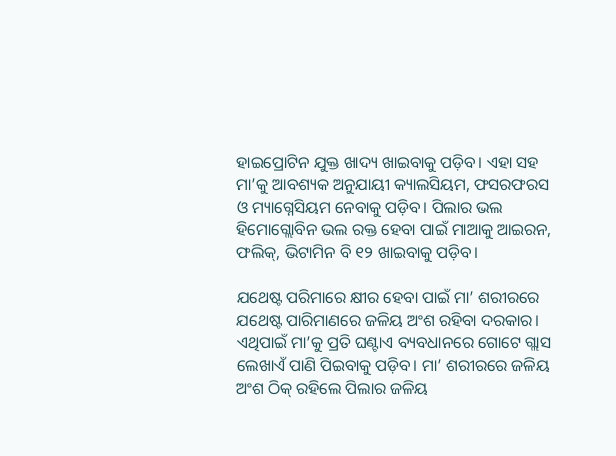ହାଇପ୍ରୋଟିନ ଯୁକ୍ତ ଖାଦ୍ୟ ଖାଇବାକୁ ପଡ଼ିବ। ଏହା ସହ ମା’କୁ ଆବଶ୍ୟକ ଅନୁଯାୟୀ କ୍ୟାଲସିୟମ, ଫସରଫରସ ଓ ମ୍ୟାଗ୍ନେସିୟମ ନେବାକୁ ପଡ଼ିବ। ପିଲାର ଭଲ ହିମୋଗ୍ଲୋବିନ ଭଲ ରକ୍ତ ହେବା ପାଇଁ ମାଆକୁ ଆଇରନ, ଫଲିକ୍, ଭିଟାମିନ ବି ୧୨ ଖାଇବାକୁ ପଡ଼ିବ।

ଯଥେଷ୍ଟ ପରିମାରେ କ୍ଷୀର ହେବା ପାଇଁ ମା’ ଶରୀରରେ ଯଥେଷ୍ଟ ପାରିମାଣରେ ଜଳିୟ ଅଂଶ ରହିବା ଦରକାର। ଏଥିପାଇଁ ମା’କୁ ପ୍ରତି ଘଣ୍ଟାଏ ବ୍ୟବଧାନରେ ଗୋଟେ ଗ୍ଲାସ ଲେଖାଏଁ ପାଣି ପିଇବାକୁ ପଡ଼ିବ। ମା’ ଶରୀରରେ ଜଳିୟ ଅଂଶ ଠିକ୍ ରହିଲେ ପିଲାର ଜଳିୟ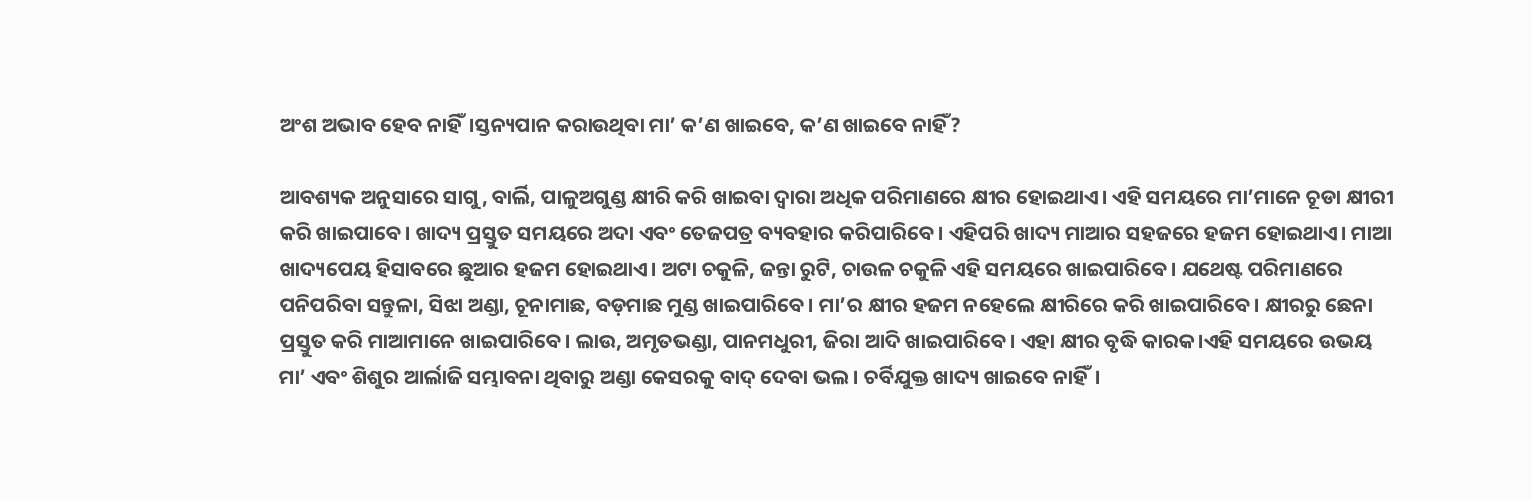ଅଂଶ ଅଭାବ ହେବ ନାହିଁ।ସ୍ତନ୍ୟପାନ କରାଉଥିବା ମା’ କ’ଣ ଖାଇବେ, କ’ଣ ଖାଇବେ ନାହିଁ?

ଆବଶ୍ୟକ ଅନୁସାରେ ସାଗୁ, ବାର୍ଲି, ପାଳୁଅଗୁଣ୍ଡ କ୍ଷୀରି କରି ଖାଇବା ଦ୍ଵାରା ଅଧିକ ପରିମାଣରେ କ୍ଷୀର ହୋଇଥାଏ। ଏହି ସମୟରେ ମା’ମାନେ ଚୂଡା କ୍ଷୀରୀ କରି ଖାଇପାବେ। ଖାଦ୍ୟ ପ୍ରସ୍ତୁତ ସମୟରେ ଅଦା ଏବଂ ତେଜପତ୍ର ବ୍ୟବହାର କରିପାରିବେ। ଏହିପରି ଖାଦ୍ୟ ମାଆର ସହଜରେ ହଜମ ହୋଇଥାଏ। ମାଆ ଖାଦ୍ୟପେୟ ହିସାବରେ ଛୁଆର ହଜମ ହୋଇଥାଏ। ଅଟା ଚକୁଳି, ଜନ୍ତା ରୁଟି, ଚାଉଳ ଚକୁଳି ଏହି ସମୟରେ ଖାଇପାରିବେ। ଯଥେଷ୍ଟ ପରିମାଣରେ ପନିପରିବା ସନ୍ତୁଳା, ସିଝା ଅଣ୍ଡା, ଚୂନାମାଛ, ବଡ଼ମାଛ ମୁଣ୍ଡ ଖାଇପାରିବେ। ମା’ର କ୍ଷୀର ହଜମ ନହେଲେ କ୍ଷୀରିରେ କରି ଖାଇପାରିବେ। କ୍ଷୀରରୁ ଛେନା ପ୍ରସ୍ତୁତ କରି ମାଆମାନେ ଖାଇପାରିବେ। ଲାଉ, ଅମୃତଭଣ୍ଡା, ପାନମଧୁରୀ, ଜିରା ଆଦି ଖାଇପାରିବେ। ଏହା କ୍ଷୀର ବୃଦ୍ଧି କାରକ।ଏହି ସମୟରେ ଉଭୟ ମା’ ଏବଂ ଶିଶୁର ଆର୍ଲାଜି ସମ୍ଭାବନା ଥିବାରୁ ଅଣ୍ଡା କେସରକୁ ବାଦ୍ ଦେବା ଭଲ। ଚର୍ବିଯୁକ୍ତ ଖାଦ୍ୟ ଖାଇବେ ନାହିଁ।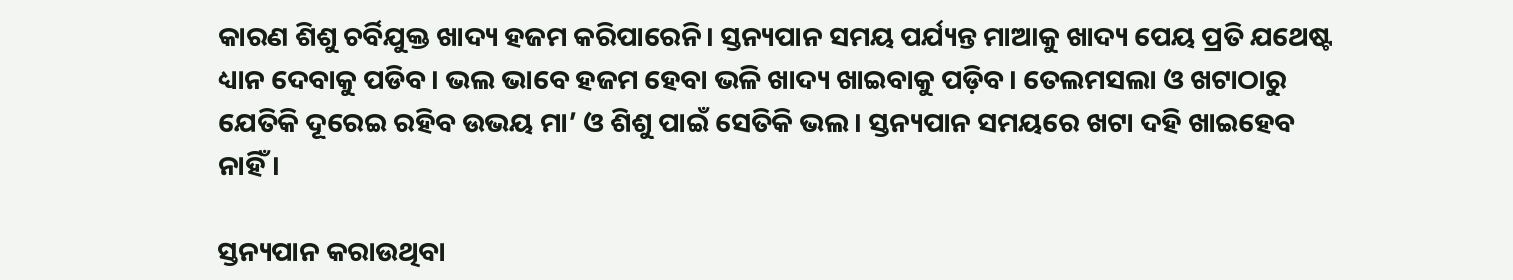କାରଣ ଶିଶୁ ଚର୍ବିଯୁକ୍ତ ଖାଦ୍ୟ ହଜମ କରିପାରେନି। ସ୍ତନ୍ୟପାନ ସମୟ ପର୍ଯ୍ୟନ୍ତ ମାଆକୁ ଖାଦ୍ୟ ପେୟ ପ୍ରତି ଯଥେଷ୍ଟ ଧ୍ୟାନ ଦେବାକୁ ପଡିବ। ଭଲ ଭାବେ ହଜମ ହେବା ଭଳି ଖାଦ୍ୟ ଖାଇବାକୁ ପଡ଼ିବ। ତେଲମସଲା ଓ ଖଟାଠାରୁ ଯେତିକି ଦୂରେଇ ରହିବ ଉଭୟ ମା’ ଓ ଶିଶୁ ପାଇଁ ସେତିକି ଭଲ। ସ୍ତନ୍ୟପାନ ସମୟରେ ଖଟା ଦହି ଖାଇହେବ ନାହିଁ।

ସ୍ତନ୍ୟପାନ କରାଉଥିବା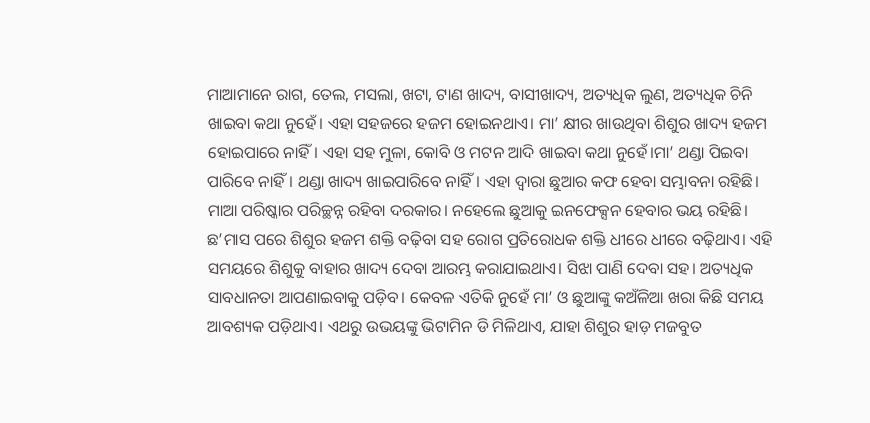ମାଆମାନେ ରାଗ, ତେଲ, ମସଲା, ଖଟା, ଟାଣ ଖାଦ୍ୟ, ବାସୀଖାଦ୍ୟ, ଅତ୍ୟଧିକ ଲୁଣ, ଅତ୍ୟଧିକ ଚିନି ଖାଇବା କଥା ନୁହେଁ। ଏହା ସହଜରେ ହଜମ ହୋଇନଥାଏ। ମା’ କ୍ଷୀର ଖାଉଥିବା ଶିଶୁର ଖାଦ୍ୟ ହଜମ ହୋଇପାରେ ନାହିଁ। ଏହା ସହ ମୁଳା, କୋବି ଓ ମଟନ ଆଦି ଖାଇବା କଥା ନୁହେଁ।ମା’ ଥଣ୍ଡା ପିଇବା ପାରିବେ ନାହିଁ। ଥଣ୍ଡା ଖାଦ୍ୟ ଖାଇପାରିବେ ନାହିଁ। ଏହା ଦ୍ଵାରା ଛୁଆର କଫ ହେବା ସମ୍ଭାବନା ରହିଛି। ମାଆ ପରିଷ୍କାର ପରିଚ୍ଛନ୍ନ ରହିବା ଦରକାର। ନହେଲେ ଛୁଆକୁ ଇନଫେକ୍ସନ ହେବାର ଭୟ ରହିଛି।  ଛ’ମାସ ପରେ ଶିଶୁର ହଜମ ଶକ୍ତି ବଢ଼ିବା ସହ ରୋଗ ପ୍ରତିରୋଧକ ଶକ୍ତି ଧୀରେ ଧୀରେ ବଢ଼ିଥାଏ। ଏହି ସମୟରେ ଶିଶୁକୁ ବାହାର ଖାଦ୍ୟ ଦେବା ଆରମ୍ଭ କରାଯାଇଥାଏ। ସିଝା ପାଣି ଦେବା ସହ। ଅତ୍ୟଧିକ ସାବଧାନତା ଆପଣାଇବାକୁ ପଡ଼ିବ। କେବଳ ଏତିକି ନୁହେଁ ମା’ ଓ ଛୁଆଙ୍କୁ କଅଁଳିଆ ଖରା କିଛି ସମୟ ଆବଶ୍ୟକ ପଡ଼ିଥାଏ। ଏଥରୁ ଉଭୟଙ୍କୁ ଭିଟାମିନ ଡି ମିଳିଥାଏ, ଯାହା ଶିଶୁର ହାଡ଼ ମଜବୁତ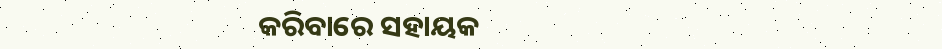କରିବାରେ ସହାୟକ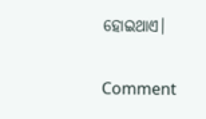ହୋଇଥାଏ।

Comment